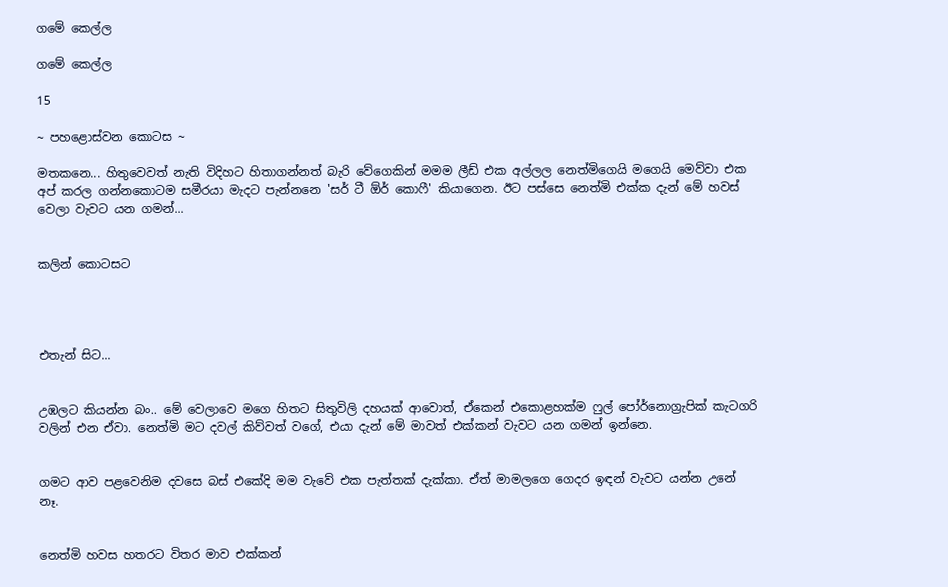ගමේ කෙල්ල

ගමේ කෙල්ල

15

~ පහළොස්වන කොටස ~

මතකනෙ... හිතුවෙවත් නැති විදිහට හිතාගන්නත් බැරි වේගෙකින් මමම ලීඩ් එක අල්ලල නෙත්මිගෙයි මගෙයි මෙව්වා එක අප් කරල ගන්නකොටම සමීරයා මැදට පැන්නනෙ 'සර් ටී ඕර් කොෆී' කියාගෙන. ඊට පස්සෙ නෙත්මි එක්ක දැන් මේ හවස් වෙලා වැවට යන ගමන්...


කලින් කොටසට




එතැන් සිට...


උඹලට කියන්න බං.. මේ වෙලාවෙ මගෙ හිතට සිතුවිලි දහයක් ආවොත්, ඒකෙන් එකොළහක්ම ෆුල් පෝර්නොග්‍රැපික් කැටගරි වලින් එන ඒවා. නෙත්මි මට දවල් කිව්වත් වගේ, එයා දැන් මේ මාවත් එක්කන් වැවට යන ගමන් ඉන්නෙ.


ගමට ආව පළවෙනිම දවසෙ බස් එකේදි මම වැවේ එක පැත්තක් දැක්කා. ඒත් මාමලගෙ ගෙදර ඉඳන් වැවට යන්න උනේ නෑ.


නෙත්මි හවස හතරට විතර මාව එක්කන්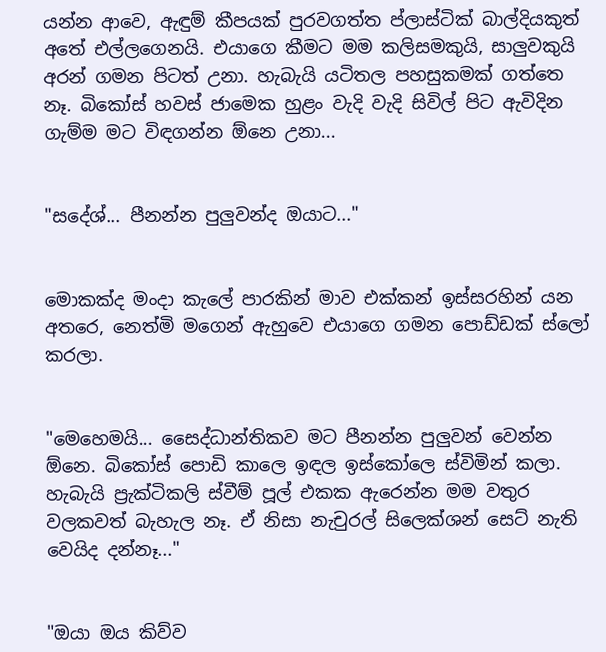යන්න ආවෙ, ඇඳුම් කීපයක් පුරවගත්ත ප්ලාස්ටික් බාල්දියකුත් අතේ එල්ලගෙනයි. එයාගෙ කීමට මම කලිසමකුයි, සාලුවකුයි අරන් ගමන පිටත් උනා. හැබැයි යටිතල පහසුකමක් ගත්තෙ නෑ. බිකෝස් හවස් ජාමෙක හුළං වැදි වැදි සිවිල් පිට ඇවිදින ගැම්ම මට විඳගන්න ඕනෙ උනා...


"සදේශ්... පීනන්න පුලුවන්ද ඔයාට..."


මොකක්ද මංදා කැලේ පාරකින් මාව එක්කන් ඉස්සරහින් යන අතරෙ, නෙත්මි මගෙන් ඇහුවෙ එයාගෙ ගමන පොඩ්ඩක් ස්ලෝ කරලා.


"මෙහෙමයි... සෛද්ධාන්තිකව මට පීනන්න පුලුවන් වෙන්න ඕනෙ. බිකෝස් පොඩි කාලෙ ඉඳල ඉස්කෝලෙ ස්විමින් කලා. හැබැයි ප්‍රැක්ටිකලි ස්වීම් පූල් එකක ඇරෙන්න මම වතුර වලකවත් බැහැල නෑ. ඒ නිසා නැචුරල් සිලෙක්ශන් සෙට් නැති වෙයිද දන්නෑ..."


"ඔයා ඔය කිව්ව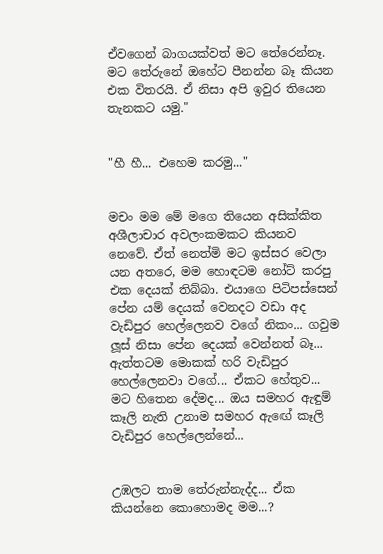ඒවගෙන් බාගයක්වත් මට තේරෙන්නෑ. මට තේරුනේ ඔහේට පීනන්න බෑ කියන එක විතරයි. ඒ නිසා අපි ඉවුර තියෙන තැනකට යමු."


"හී හී... එහෙම කරමු..."


මචං මම මේ මගෙ තියෙන අසික්කිත අශීලාචාර අවලංකමකට කියනව නෙවේ. ඒත් නෙත්මි මට ඉස්සර වෙලා යන අතරෙ, මම හොඳටම නෝට් කරපු එක දෙයක් තිබ්බා. එයාගෙ පිටිපස්සෙන් පේන යම් දෙයක් වෙනදට වඩා අද වැඩිපුර හෙල්ලෙනව වගේ නිකං... ගවුම ලූස් නිසා පේන දෙයක් වෙන්නත් බෑ... ඇත්තටම මොකක් හරි වැඩිපුර හෙල්ලෙනවා වගේ... ඒකට හේතුව... මට හිතෙන දේමද... ඔය සමහර ඇඳුම් කෑලි නැති උනාම සමහර ඇඟේ කෑලි වැඩිපුර හෙල්ලෙන්නේ...


උඹලට තාම තේරුන්නැද්ද... ඒක කියන්නෙ කොහොමද මම...?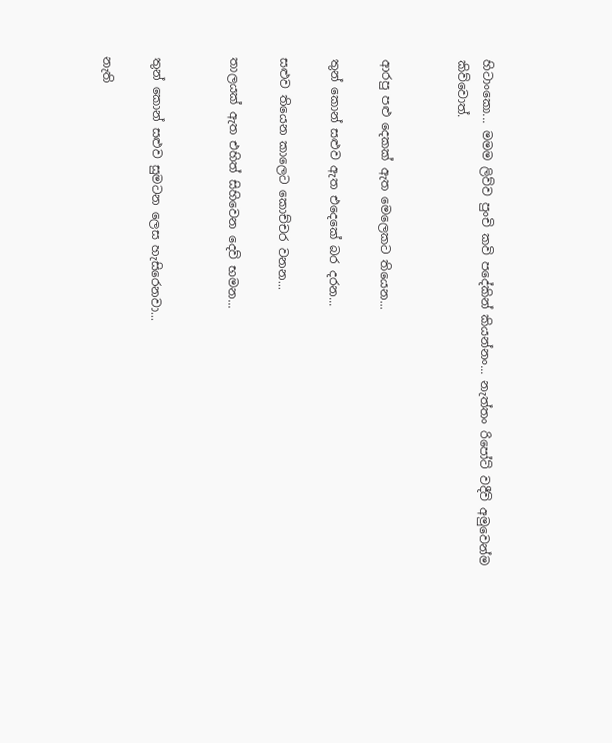හිටාංකො... මමම ලිව්ව පුංචි කවි පදේකින් කියන්නං... නැත්තං රිපෝට් වදීවි අමුවෙන්ම කිව්වොත්.


ආරපු පළු දෙකක් ඇත මෙලෙකට තියෙන...

තුන් කොන් සළුව ඇත එදෙකේ බර දරන...

සළුව තියෙන කාලෙට කොච්චර වනන...

තාලයක් ඇත එහිත් සිහිවෙන දෙව් භමන...


තුන් කොන් සළුව සුමටන ලෙස හැසිරෙනවා...

නැති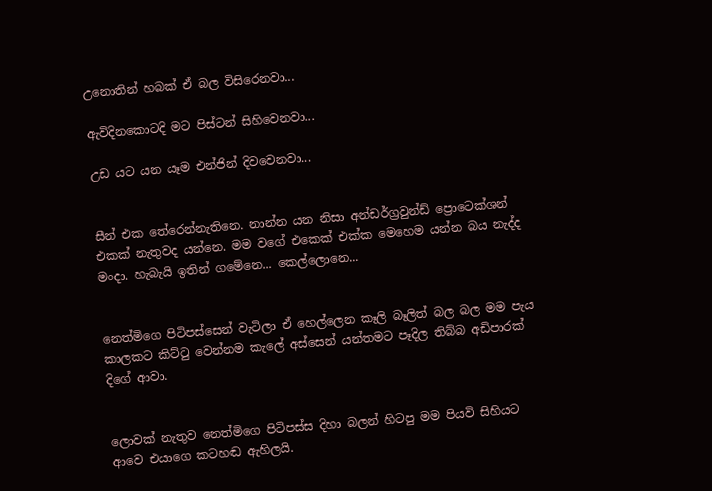උනොතින් හබක් ඒ බල විසිරෙනවා...

ඇවිදිනකොටදි මට පිස්ටන් සිහිවෙනවා...

උඩ යට යන යෑම එන්ජින් දිවවෙනවා...


සීන් එක තේරෙන්නැතිනෙ. නාන්න යන නිසා අන්ඩර්ග්‍රවුන්ඩ් ප්‍රොටෙක්ශන් එකක් නැතුවද යන්නෙ. මම වගේ එකෙක් එක්ක මෙහෙම යන්න බය නැද්ද මංදා. හැබැයි ඉතින් ගමේනෙ... කෙල්ලොනෙ...


නෙත්මිගෙ පිටිපස්සෙන් වැටිලා ඒ හෙල්ලෙන කෑලි බෑලිත් බල බල මම පැය කාලකට කිට්ටු වෙන්නම කැලේ අස්සෙන් යන්තමට පෑදිල තිබ්බ අඩිපාරක් දිගේ ආවා.


ලොවක් නැතුව නෙත්මිගෙ පිටිපස්ස දිහා බලන් හිටපු මම පියවි සිහියට ආවෙ එයාගෙ කටහඬ ඇහිලයි.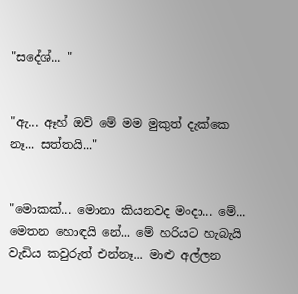"සදේශ්... "


"ඇ... ඈහ් ඔව් මේ මම මුකුත් දැක්කෙ නෑ... සත්තයි..."


"මොකක්... මොනා කියනවද මංදා... මේ... මෙතන හොඳයි නේ... මේ හරියට හැබැයි වැඩිය කවුරුත් එන්නෑ... මාළු අල්ලන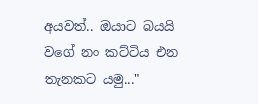අයවත්.. ඔයාට බයයි වගේ නං කට්ටිය එන තැනකට යමු..."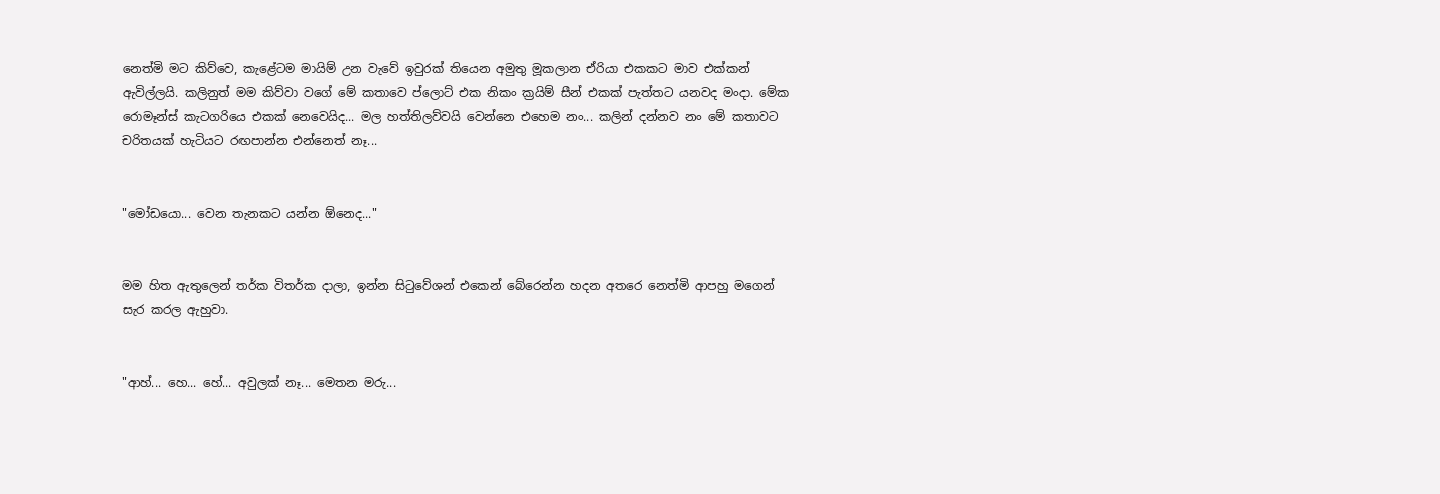නෙත්මි මට කිව්වෙ, කැළේටම මායිම් උන වැවේ ඉවුරක් තියෙන අමුතු මූකලාන ඒරියා එකකට මාව එක්කන් ඇවිල්ලයි. කලිනුත් මම කිව්වා වගේ මේ කතාවෙ ප්ලොට් එක නිකං ක්‍රයිම් සීන් එකක් පැත්තට යනවද මංදා. මේක රොමෑන්ස් කැටගරියෙ එකක් නෙවෙයිද... මල හත්තිලව්වයි වෙන්නෙ එහෙම නං... කලින් දන්නව නං මේ කතාවට චරිතයක් හැටියට රඟපාන්න එන්නෙත් නෑ...


"මෝඩයො... වෙන තැනකට යන්න ඕනෙද..."


මම හිත ඇතුලෙන් තර්ක විතර්ක දාලා, ඉන්න සිටුවේශන් එකෙන් බේරෙන්න හදන අතරෙ නෙත්මි ආපහු මගෙන් සැර කරල ඇහුවා.


"ආහ්... හෙ... හේ... අවුලක් නෑ... මෙතන මරු...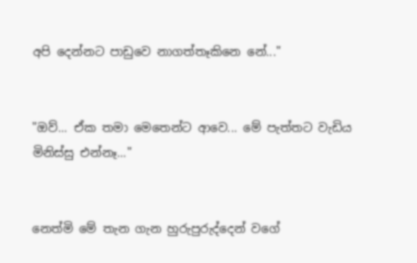අපි දෙන්නට පාඩුවෙ නාගත්තෑකිනෙ නේ..."


"ඔව්... ඒක තමා මෙතෙන්ට ආවෙ... මේ පැත්තට වැඩිය මිනිස්සු එන්නෑ..."


නෙත්මි මේ තැන ගැන හුරුපුරුද්දෙන් වගේ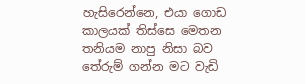හැසිරෙන්නෙ, එයා ගොඩ කාලයක් තිස්සෙ මෙතන තනියම නාපු නිසා බව තේරුම් ගන්න මට වැඩි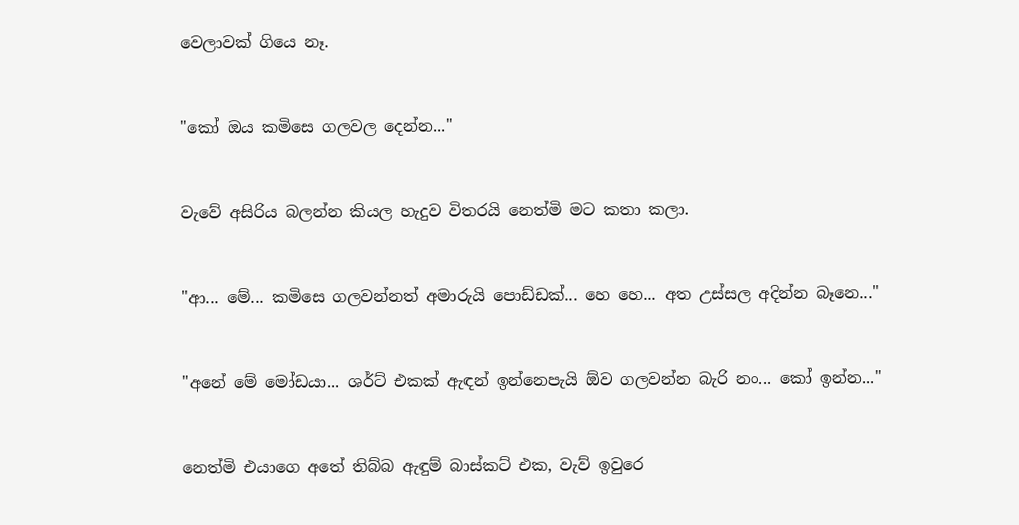වෙලාවක් ගියෙ නෑ.


"කෝ ඔය කමිසෙ ගලවල දෙන්න..."


වැවේ අසිරිය බලන්න කියල හැදුව විතරයි නෙත්මි මට කතා කලා.


"ආ... මේ... කමිසෙ ගලවන්නත් අමාරුයි පොඩ්ඩක්... හෙ හෙ... අත උස්සල අදින්න බෑනෙ..."


"අනේ මේ මෝඩයා... ශර්ට් එකක් ඇඳන් ඉන්නෙපැයි ඕව ගලවන්න බැරි නං... කෝ ඉන්න..."


නෙත්මි එයාගෙ අතේ තිබ්බ ඇඳුම් බාස්කට් එක, වැව් ඉවුරෙ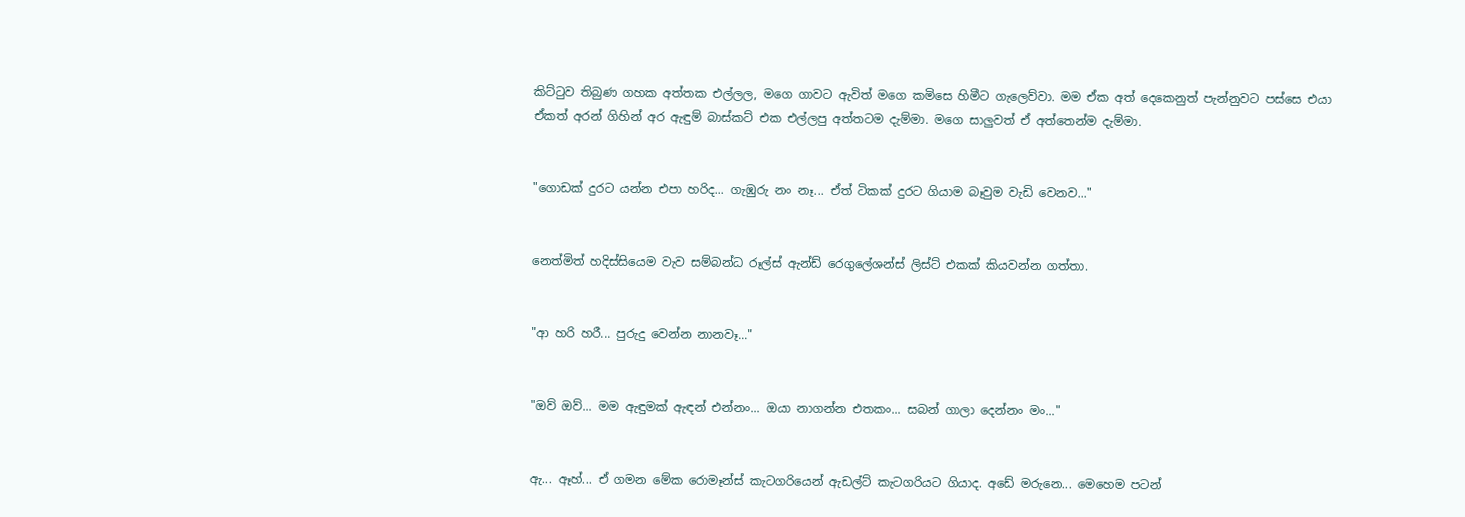කිට්ටුව තිබුණ ගහක අත්තක එල්ලල, මගෙ ගාවට ඇවිත් මගෙ කමිසෙ හිමීට ගැලෙව්වා. මම ඒක අත් දෙකෙනුත් පැන්නුවට පස්සෙ එයා ඒකත් අරන් ගිහින් අර ඇඳුම් බාස්කට් එක එල්ලපු අත්තටම දැම්මා. මගෙ සාලුවත් ඒ අත්තෙන්ම දැම්මා.


"ගොඩක් දුරට යන්න එපා හරිද... ගැඹුරු නං නෑ... ඒත් ටිකක් දුරට ගියාම බෑවුම වැඩි වෙනව..."


නෙත්මිත් හදිස්සියෙම වැව සම්බන්ධ රූල්ස් ඇන්ඩ් රෙගුලේශන්ස් ලිස්ට් එකක් කියවන්න ගත්තා.


"ආ හරි හරී... පුරුදු වෙන්න නානවෑ..."


"ඔව් ඔව්... මම ඇඳුමක් ඇඳන් එන්නං... ඔයා නාගන්න එතකං... සබන් ගාලා දෙන්නං මං..."


ඇ... ඈහ්... ඒ ගමන මේක රොමෑන්ස් කැටගරියෙන් ඇඩල්ට් කැටගරියට ගියාද. අඩේ මරුනෙ... මෙහෙම පටන්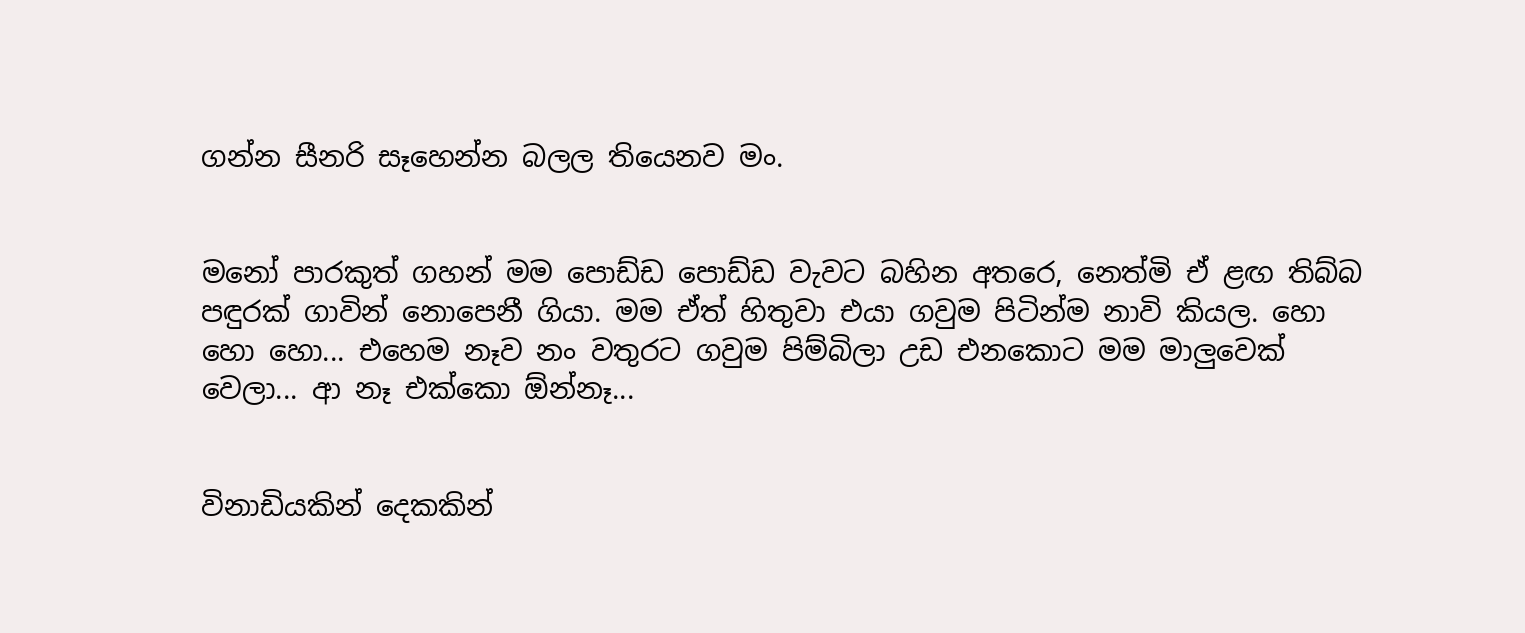ගන්න සීනරි සෑහෙන්න බලල තියෙනව මං.


මනෝ පාරකුත් ගහන් මම පොඩ්ඩ පොඩ්ඩ වැවට බහින අතරෙ, නෙත්මි ඒ ළඟ තිබ්බ පඳුරක් ගාවින් නොපෙනී ගියා. මම ඒත් හිතුවා එයා ගවුම පිටින්ම නාවි කියල. හො හො හො... එහෙම නෑව නං වතුරට ගවුම පිම්බිලා උඩ එනකොට මම මාලුවෙක් වෙලා... ආ නෑ එක්කො ඕන්නෑ...


විනාඩියකින් දෙකකින්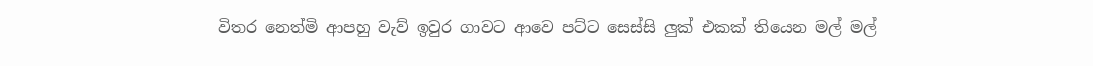විතර නෙත්මි ආපහු වැව් ඉවුර ගාවට ආවෙ පට්ට සෙස්සි ලුක් එකක් තියෙන මල් මල්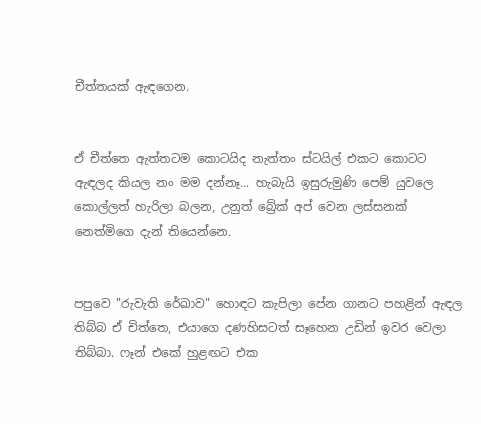චීත්තයක් ඇඳගෙන.


ඒ චීත්තෙ ඇත්තටම කොටයිද නැත්තං ස්ටයිල් එකට කොටට ඇඳලද කියල නං මම දන්නෑ... හැබැයි ඉසුරුමුණි පෙම් යුවලෙ කොල්ලත් හැරිලා බලන, උනුත් බ්‍රේක් අප් වෙන ලස්සනක් නෙත්මිගෙ දැන් තියෙන්නෙ.


පපුවෙ "රුවැති රේඛාව" හොඳට කැපිලා පේන ගානට පහළින් ඇඳල තිබ්බ ඒ චිත්තෙ, එයාගෙ දණහිසටත් සෑහෙන උඩින් ඉවර වෙලා තිබ්බා. ෆෑන් එකේ හුළඟට එක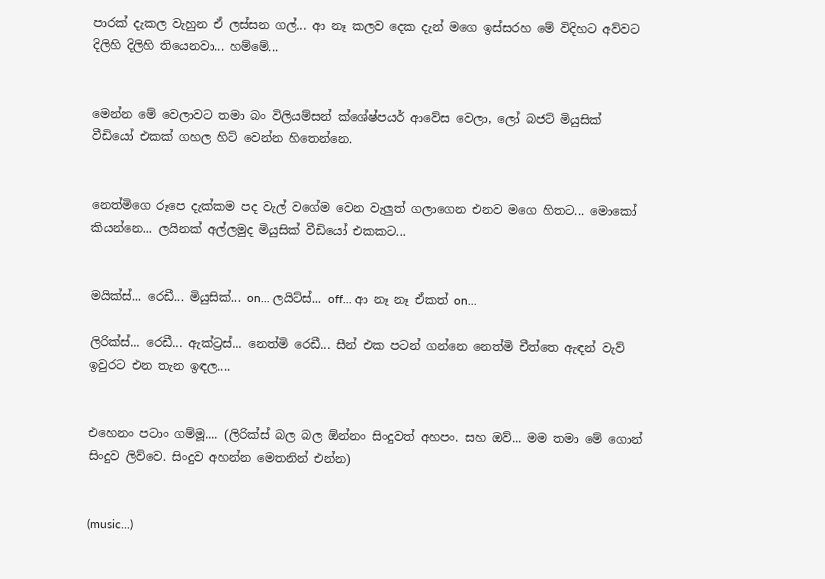පාරක් දැකල වැහුන ඒ ලස්සන ගල්... ආ නෑ කලව දෙක දැන් මගෙ ඉස්සරහ මේ විදිහට අව්වට දිලිහි දිලිහි තියෙනවා... හම්මේ...


මෙන්න මේ වෙලාවට තමා බං විලියම්සන් ක්ශේෂ්පයර් ආවේස වෙලා, ලෝ බජට් මියුසික් වීඩියෝ එකක් ගහල හිට් වෙන්න හිතෙන්නෙ.


නෙත්මිගෙ රූපෙ දැක්කම පද වැල් වගේම වෙන වැලුත් ගලාගෙන එනව මගෙ හිතට... මොකෝ කියන්නෙ... ලයිනක් අල්ලමුද මියුසික් වීඩියෝ එකකට...


මයික්ස්... රෙඩී... මියුසික්... on... ලයිට්ස්... off... ආ නෑ නෑ ඒකත් on...

ලිරික්ස්... රෙඩී... ඇක්ට්‍රස්... නෙත්මි රෙඩී... සීන් එක පටන් ගන්නෙ නෙත්මි චීත්තෙ ඇඳන් වැව් ඉවුරට එන තැන ඉඳල....


එහෙනං පටාං ගම්මූ.... (ලිරික්ස් බල බල ඕන්නං සිංදුවත් අහපං. සහ ඔව්... මම තමා මේ ගොන් සිංදුව ලිව්වෙ. සිංදුව අහන්න මෙතනින් එන්න)


(music...)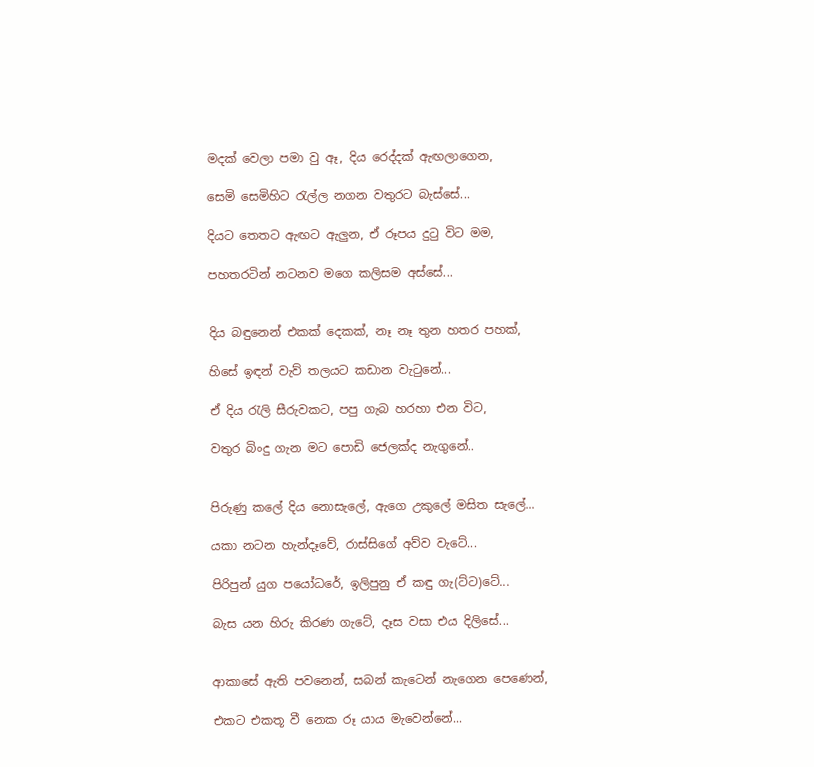මදක් වෙලා පමා වු ඈ, දිය රෙද්දක් ඇඟලාගෙන,

සෙමි සෙමිහිට රැල්ල නගන වතුරට බැස්සේ...

දියට තෙතට ඇඟට ඇලුන, ඒ රූපය දුටු විට මම,

පහතරටින් නටනව මගෙ කලිසම අස්සේ...


දිය බඳුනෙන් එකක් දෙකක්, නෑ නෑ තුන හතර පහක්,

හිසේ ඉඳන් වැව් තලයට කඩාන වැටුනේ...

ඒ දිය රැලි සීරුවකට, පපු ගැබ හරහා එන විට,

වතුර බිංදු ගැන මට පොඩි ජෙලක්ද නැගුනේ..


පිරුණු කලේ දිය නොසැලේ, ඇගෙ උකුලේ මසිත සැලේ...

යකා නටන හැන්දෑවේ, රාස්සිගේ අව්ව වැටේ...

පිරිපුන් යුග පයෝධරේ, ඉලිපුනු ඒ කඳු ගැ(ට්ට)ටේ...

බැස යන හිරු කිරණ ගැටේ, දෑස වසා එය දිලිසේ...


ආකාසේ ඇති පවනෙන්, සබන් කැටෙන් නැගෙන පෙණෙන්,

එකට එකතූ වී නෙක රූ යාය මැවෙන්නේ...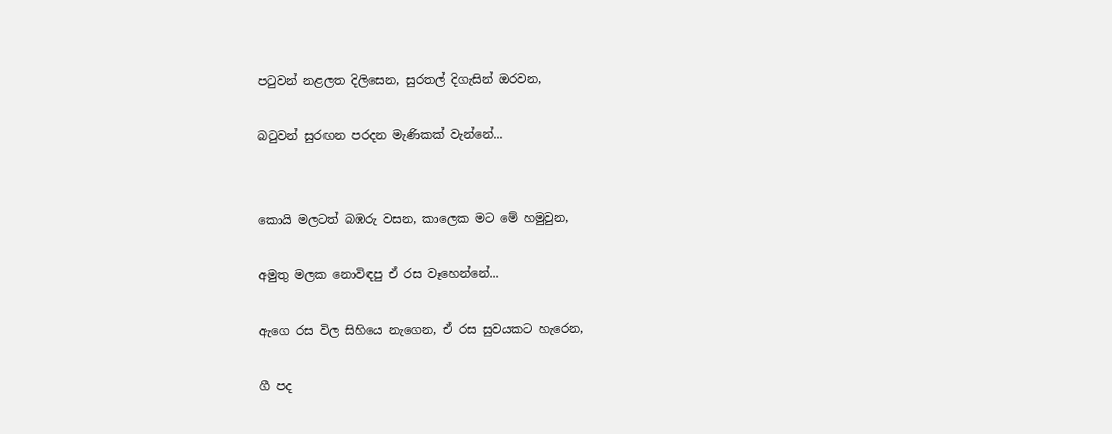පටුවන් නළලත දිලිසෙන, සුරතල් දිගැසින් ඔරවන,

බටුවන් සුරඟන පරදන මැණිකක් වැන්නේ...


කොයි මලටත් බඹරු වසන, කාලෙක මට මේ හමුවුන,

අමුතු මලක නොවිඳපු ඒ රස වෑහෙන්නේ...

ඇගෙ රස විල සිහියෙ නැගෙන, ඒ රස සුවයකට හැරෙන,

ගී පද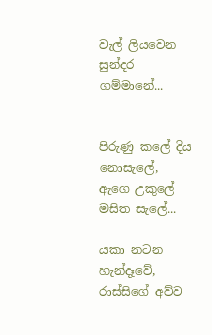වැල් ලියවෙන සුන්දර ගම්මානේ...


පිරුණු කලේ දිය නොසැලේ, ඇගෙ උකුලේ මසිත සැලේ...

යකා නටන හැන්දෑවේ, රාස්සිගේ අව්ව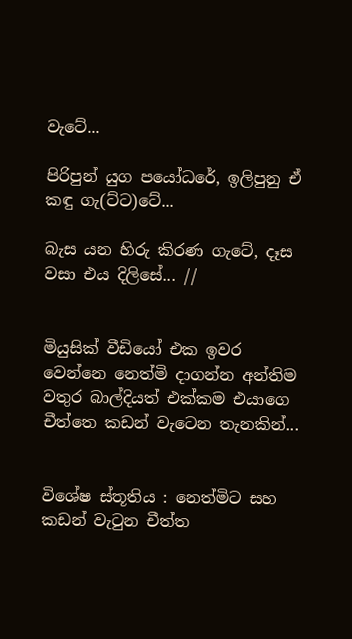වැටේ...

පිරිපුන් යුග පයෝධරේ, ඉලිපුනු ඒ කඳු ගැ(ට්ට)ටේ...

බැස යන හිරු කිරණ ගැටේ, දෑස වසා එය දිලිසේ... //


මියුසික් වීඩියෝ එක ඉවර වෙන්නෙ නෙත්මි දාගන්න අන්තිම වතුර බාල්දියත් එක්කම එයාගෙ චීත්තෙ කඩන් වැටෙන තැනකින්...


විශේෂ ස්තූතිය : නෙත්මිට සහ කඩන් වැටුන චීත්ත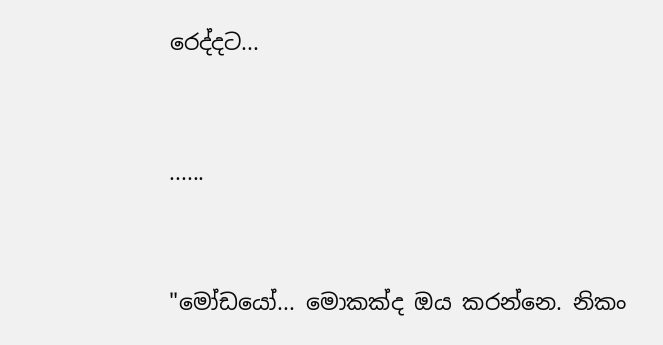රෙද්දට...


......


"මෝඩයෝ... මොකක්ද ඔය කරන්නෙ. නිකං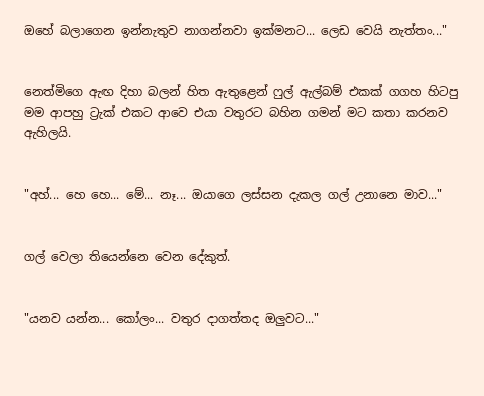ඔහේ බලාගෙන ඉන්නැතුව නාගන්නවා ඉක්මනට... ලෙඩ වෙයි නැත්තං..."


නෙත්මිගෙ ඇඟ දිහා බලන් හිත ඇතුළෙන් ෆුල් ඇල්බම් එකක් ගගහ හිටපු මම ආපහු ට්‍රැක් එකට ආවෙ එයා වතුරට බහින ගමන් මට කතා කරනව ඇහිලයි.


"අහ්... හෙ හෙ... මේ... නෑ... ඔයාගෙ ලස්සන දැකල ගල් උනානෙ මාව..."


ගල් වෙලා තියෙන්නෙ වෙන දේකුත්.


"යනව යන්න... කෝලං... වතුර දාගත්තද ඔලුවට..."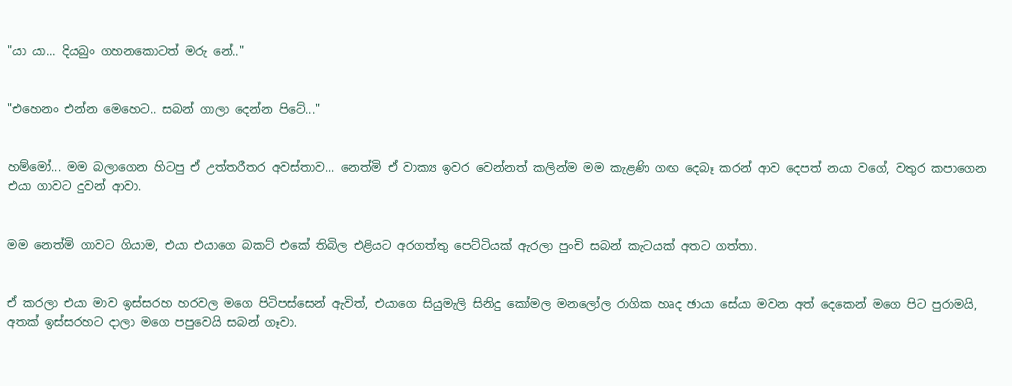"යා යා... දියබුං ගහනකොටත් මරු නේ.."


"එහෙනං එන්න මෙහෙට.. සබන් ගාලා දෙන්න පිටේ..."


හම්මෝ... මම බලාගෙන හිටපු ඒ උත්තරීතර අවස්තාව... නෙත්මි ඒ වාක්‍ය ඉවර වෙන්නත් කලින්ම මම කැළණි ගඟ දෙබෑ කරන් ආව දෙපත් නයා වගේ, වතුර කපාගෙන එයා ගාවට දුවන් ආවා.


මම නෙත්මි ගාවට ගියාම, එයා එයාගෙ බකට් එකේ තිබිල එළියට අරගත්තු පෙට්ටියක් ඇරලා පුංචි සබන් කැටයක් අතට ගත්තා.


ඒ කරලා එයා මාව ඉස්සරහ හරවල මගෙ පිටිපස්සෙන් ඇවිත්, එයාගෙ සියුමැලි සිනිදු කෝමල මනලෝල රාගික හෘද ඡායා සේයා මවන අත් දෙකෙන් මගෙ පිට පුරාමයි, අතක් ඉස්සරහට දාලා මගෙ පපුවෙයි සබන් ගෑවා.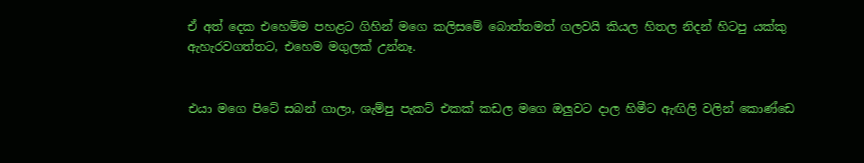ඒ අත් දෙක එහෙම්ම පහළට ගිහින් මගෙ කලිසමේ බොත්තමත් ගලවයි කියල හිතල නිදන් හිටපු යක්කු ඇහැරවගත්තට, එහෙම මගුලක් උන්නෑ.


එයා මගෙ පිටේ සබන් ගාලා, ශැම්පු පැකට් එකක් කඩල මගෙ ඔලුවට දාල හිමීට ඇඟිලි වලින් කොණ්ඩෙ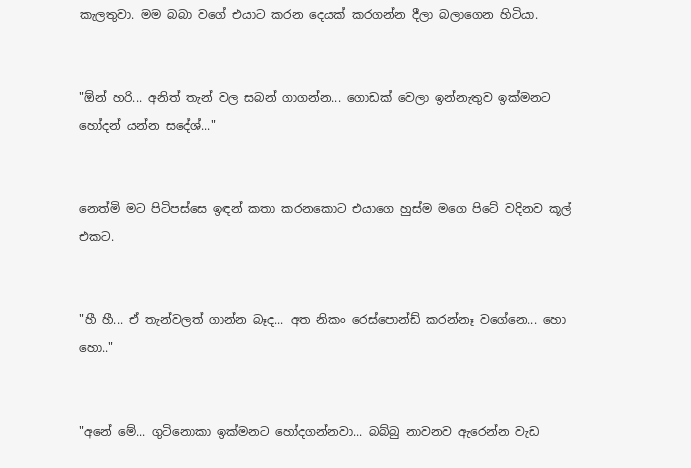කැලතුවා. මම බබා වගේ එයාට කරන දෙයක් කරගන්න දීලා බලාගෙන හිටියා.


"ඕන් හරි... අනිත් තැන් වල සබන් ගාගන්න... ගොඩක් වෙලා ඉන්නැතුව ඉක්මනට හෝදන් යන්න සදේශ්..."


නෙත්මි මට පිටිපස්සෙ ඉඳන් කතා කරනකොට එයාගෙ හුස්ම මගෙ පිටේ වදිනව කූල් එකට.


"හී හී... ඒ තැන්වලත් ගාන්න බෑද... අත නිකං රෙස්පොන්ඩ් කරන්නෑ වගේනෙ... හො හො.."


"අනේ මේ... ගුටිනොකා ඉක්මනට හෝදගන්නවා... බබ්බු නාවනව ඇරෙන්න වැඩ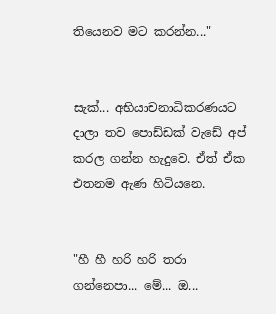තියෙනව මට කරන්න..."


සැක්... අභියාචනාධිකරණයට දාලා තව පොඩ්ඩක් වැඩේ අප් කරල ගන්න හැදුවෙ. ඒත් ඒක එතනම ඇණ හිටියනෙ.


"හී හී හරි හරි තරා ගන්නෙපා... මේ... ඔ...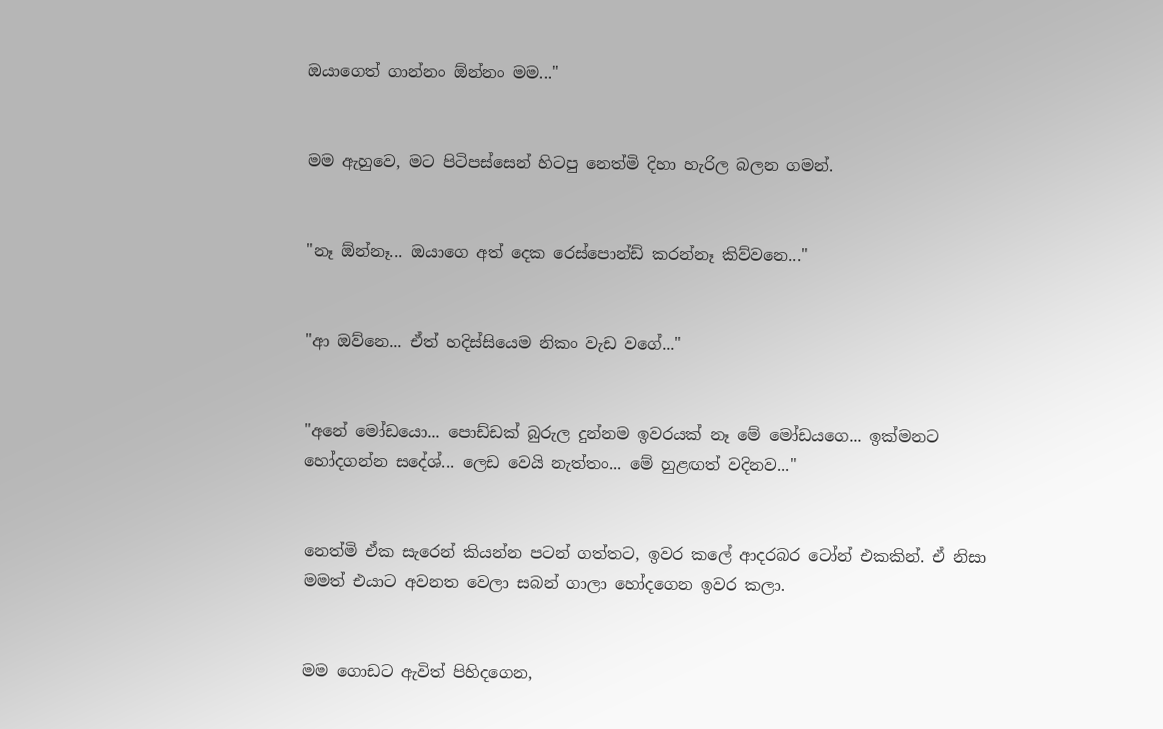ඔයාගෙත් ගාන්නං ඕන්නං මම..."


මම ඇහුවෙ, මට පිටිපස්සෙන් හිටපු නෙත්මි දිහා හැරිල බලන ගමන්.


"නෑ ඕන්නෑ... ඔයාගෙ අත් දෙක රෙස්පොන්ඩ් කරන්නෑ කිව්වනෙ..."


"ආ ඔව්නෙ... ඒත් හදිස්සියෙම නිකං වැඩ වගේ..."


"අනේ මෝඩයො... පොඩ්ඩක් බුරුල දුන්නම ඉවරයක් නෑ මේ මෝඩයගෙ... ඉක්මනට හෝදගන්න සදේශ්... ලෙඩ වෙයි නැත්තං... මේ හුළඟත් වදිනව..."


නෙත්මි ඒක සැරෙන් කියන්න පටන් ගත්තට, ඉවර කලේ ආදරබර ටෝන් එකකින්. ඒ නිසා මමත් එයාට අවනත වෙලා සබන් ගාලා හෝදගෙන ඉවර කලා.


මම ගොඩට ඇවිත් පිහිදගෙන,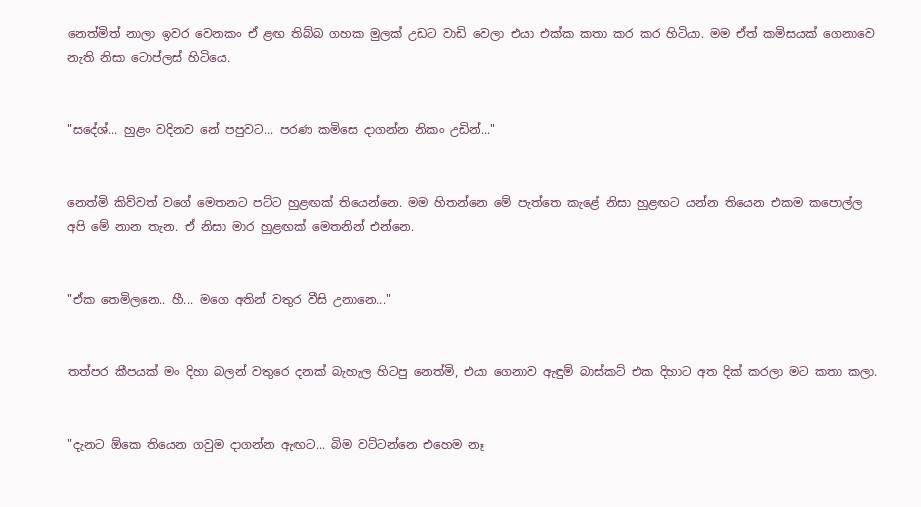නෙත්මිත් නාලා ඉවර වෙනකං ඒ ළඟ තිබ්බ ගහක මුලක් උඩට වාඩි වෙලා එයා එක්ක කතා කර කර හිටියා. මම ඒත් කමිසයක් ගෙනාවෙ නැති නිසා ටොප්ලස් හිටියෙ.


"සදේශ්... හුළං වදිනව නේ පපුවට... පරණ කමිසෙ දාගන්න නිකං උඩින්..."


නෙත්මි කිව්වත් වගේ මෙතනට පට්ට හුළඟක් තියෙන්නෙ. මම හිතන්නෙ මේ පැත්තෙ කැළේ නිසා හුළඟට යන්න තියෙන එකම කපොල්ල අපි මේ නාන තැන. ඒ නිසා මාර හුළඟක් මෙතනින් එන්නෙ.


"ඒක තෙමිලනෙ.. හී... මගෙ අතින් වතුර වීසි උනානෙ..."


තත්පර කීපයක් මං දිහා බලන් වතුරෙ දනක් බැහැල හිටපු නෙත්මි, එයා ගෙනාව ඇඳුම් බාස්කට් එක දිහාට අත දික් කරලා මට කතා කලා.


"දැනට ඕකෙ තියෙන ගවුම දාගන්න ඇඟට... බිම වට්ටන්නෙ එහෙම නෑ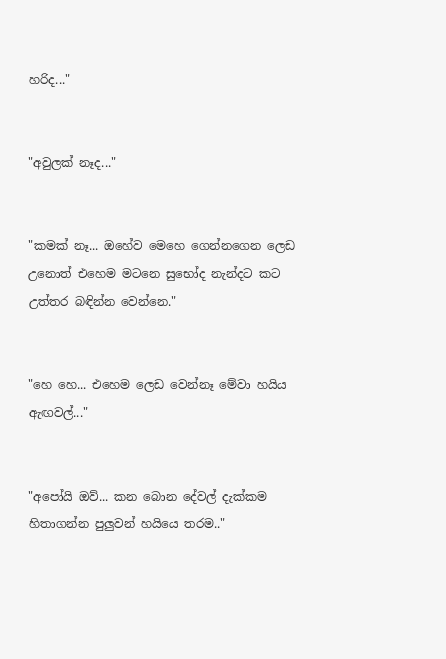හරිද..."


"අවුලක් නෑද..."


"කමක් නෑ... ඔහේව මෙහෙ ගෙන්නගෙන ලෙඩ උනොත් එහෙම මටනෙ සුභෝද නැන්දට කට උත්තර බඳින්න වෙන්නෙ."


"හෙ හෙ... එහෙම ලෙඩ වෙන්නෑ මේවා හයිය ඇඟවල්..."


"අපෝයි ඔව්... කන බොන දේවල් දැක්කම හිතාගන්න පුලුවන් හයියෙ තරම.."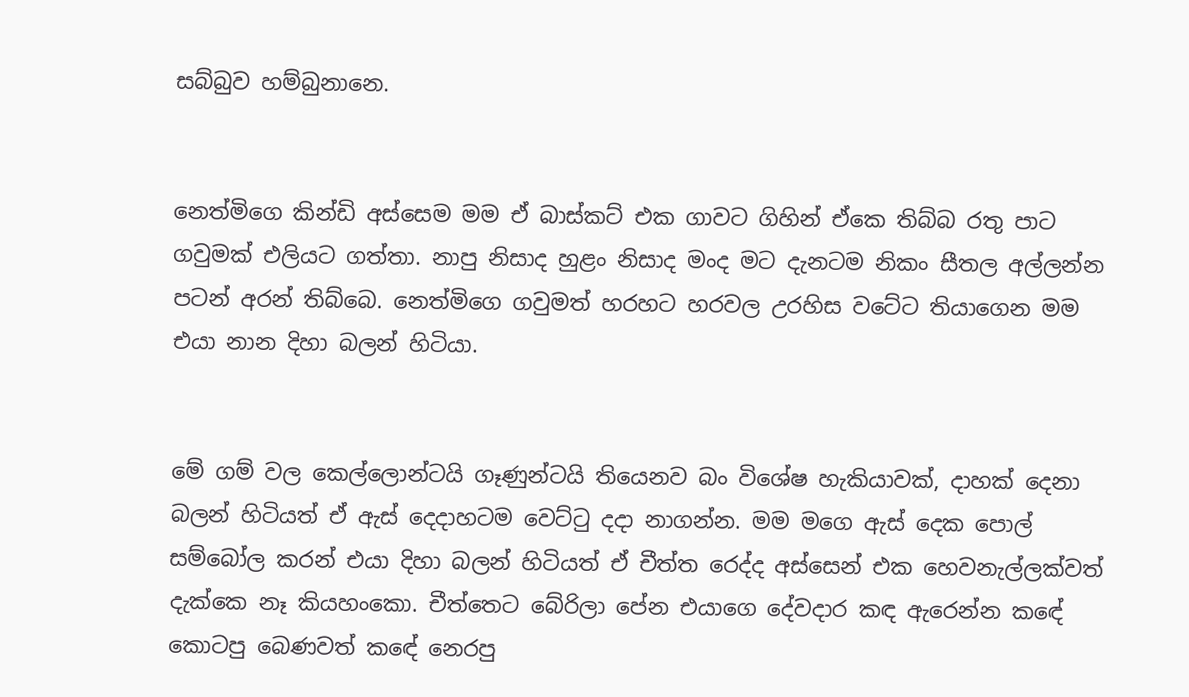සබ්බුව හම්බුනානෙ.


නෙත්මිගෙ කින්ඩි අස්සෙම මම ඒ බාස්කට් එක ගාවට ගිහින් ඒකෙ තිබ්බ රතු පාට ගවුමක් එලියට ගත්තා. නාපු නිසාද හුළං නිසාද මංද මට දැනටම නිකං සීතල අල්ලන්න පටන් අරන් තිබ්බෙ. නෙත්මිගෙ ගවුමත් හරහට හරවල උරහිස වටේට තියාගෙන මම එයා නාන දිහා බලන් හිටියා.


මේ ගම් වල කෙල්ලොන්ටයි ගෑණුන්ටයි තියෙනව බං විශේෂ හැකියාවක්, දාහක් දෙනා බලන් හිටියත් ඒ ඇස් දෙදාහටම වෙට්ටු දදා නාගන්න. මම මගෙ ඇස් දෙක පොල් සම්බෝල කරන් එයා දිහා බලන් හිටියත් ඒ චීත්ත රෙද්ද අස්සෙන් එක හෙවනැල්ලක්වත් දැක්කෙ නෑ කියහංකො. චීත්තෙට බේරිලා පේන එයාගෙ දේවදාර කඳ ඇරෙන්න කඳේ කොටපු බෙණවත් කඳේ නෙරපු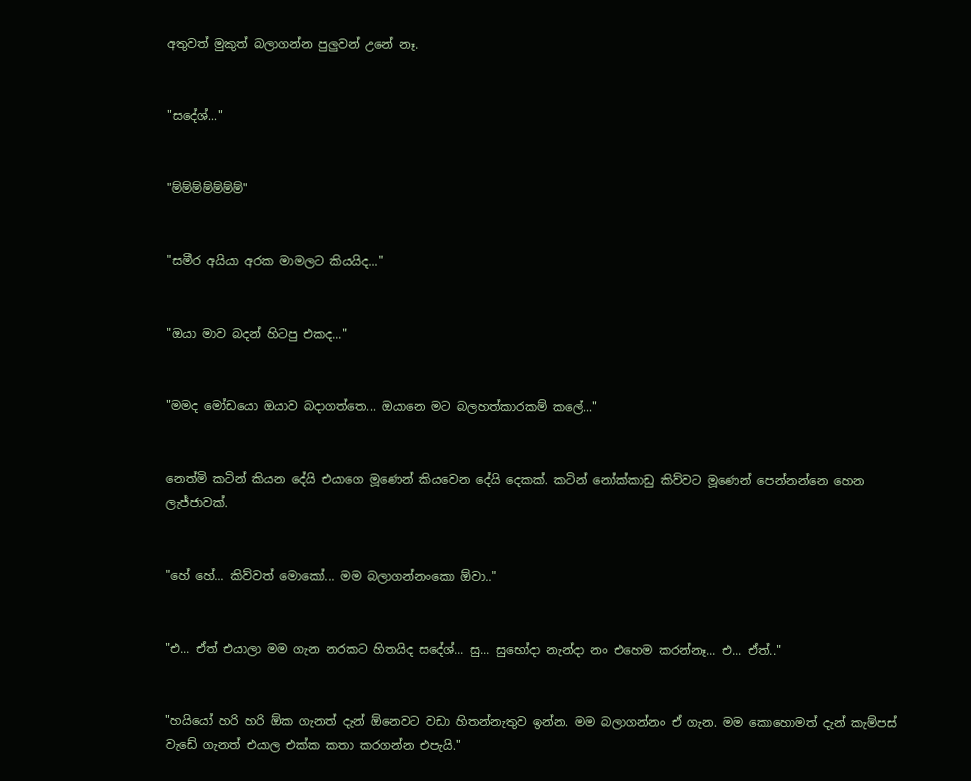අතුවත් මුකුත් බලාගන්න පුලුවන් උනේ නෑ.


"සදේශ්..."


"ම්ම්ම්ම්ම්ම්ම්"


"සමීර අයියා අරක මාමලට කියයිද..."


"ඔයා මාව බදන් හිටපු එකද..."


"මමද මෝඩයො ඔයාව බදාගත්තෙ... ඔයානෙ මට බලහත්කාරකම් කලේ..."


නෙත්මි කටින් කියන දේයි එයාගෙ මූණෙන් කියවෙන දේයි දෙකක්. කටින් නෝක්කාඩු කිව්වට මූණෙන් පෙන්නන්නෙ හෙන ලැජ්ජාවක්.


"හේ හේ... කිව්වත් මොකෝ... මම බලාගන්නංකො ඕවා.."


"එ... ඒත් එයාලා මම ගැන නරකට හිතයිද සදේශ්... සු... සුභෝදා නැන්දා නං එහෙම කරන්නෑ... එ... ඒත්.."


"හයියෝ හරි හරි ඕක ගැනත් දැන් ඕනෙවට වඩා හිතන්නැතුව ඉන්න. මම බලාගන්නං ඒ ගැන. මම කොහොමත් දැන් කැම්පස් වැඩේ ගැනත් එයාල එක්ක කතා කරගන්න එපැයි."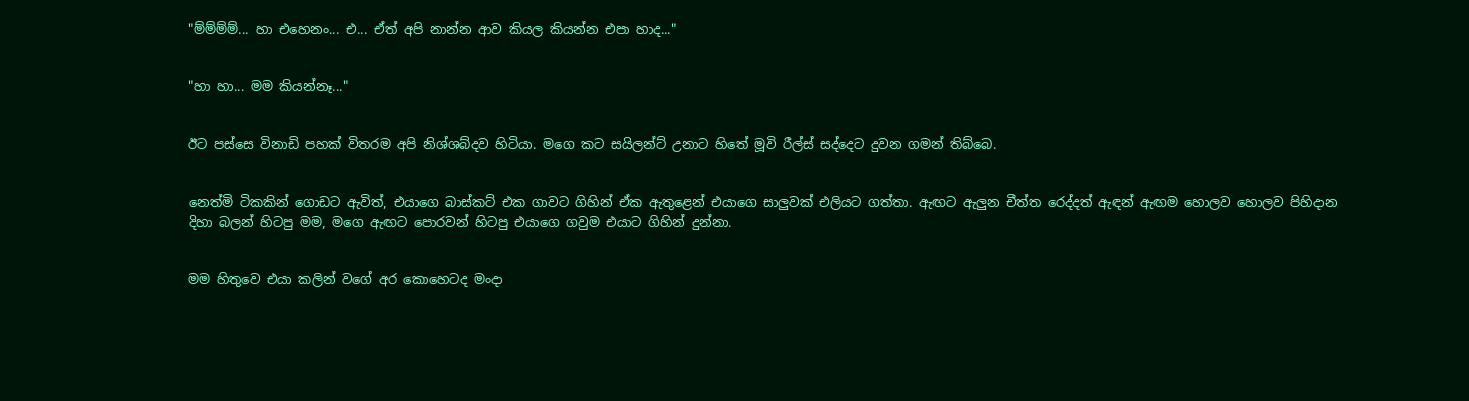"ම්ම්ම්ම්... හා එහෙනං... එ... ඒත් අපි නාන්න ආව කියල කියන්න එපා හාද..."


"හා හා... මම කියන්නෑ..."


ඊට පස්සෙ විනාඩි පහක් විතරම අපි නිශ්ශබ්දව හිටියා. මගෙ කට සයිලන්ට් උනාට හිතේ මූවි රීල්ස් සද්දෙට දුවන ගමන් තිබ්බෙ.


නෙත්මි ටිකකින් ගොඩට ඇවිත්, එයාගෙ බාස්කට් එක ගාවට ගිහින් ඒක ඇතුළෙන් එයාගෙ සාලුවක් එලියට ගත්තා. ඇඟට ඇලුන චීත්ත රෙද්දත් ඇඳන් ඇඟම හොලව හොලව පිහිදාන දිහා බලන් හිටපු මම, මගෙ ඇඟට පොරවන් හිටපු එයාගෙ ගවුම එයාට ගිහින් දුන්නා.


මම හිතුවෙ එයා කලින් වගේ අර කොහෙටද මංදා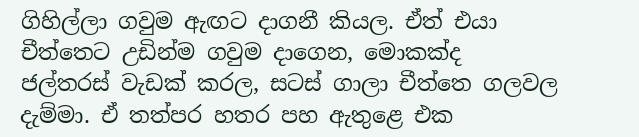ගිහිල්ලා ගවුම ඇඟට දාගනී කියල. ඒත් එයා චීත්තෙට උඩින්ම ගවුම දාගෙන, මොකක්ද ජල්තරස් වැඩක් කරල, සටස් ගාලා චීත්තෙ ගලවල දැම්මා. ඒ තත්පර හතර පහ ඇතුළෙ එක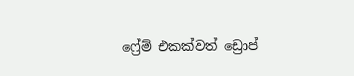ෆ්‍රේම් එකක්වත් ඩ්‍රොප්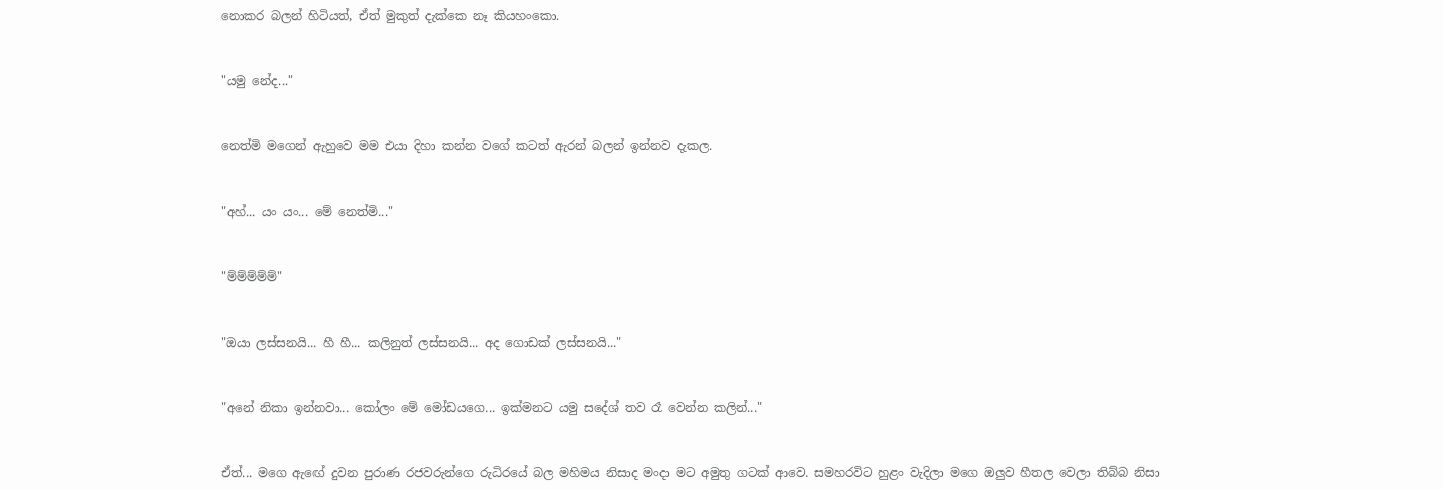නොකර බලන් හිටියත්, ඒත් මුකුත් දැක්කෙ නෑ කියහංකො.


"යමු නේද..."


නෙත්මි මගෙන් ඇහුවෙ මම එයා දිහා කන්න වගේ කටත් ඇරන් බලන් ඉන්නව දැකල.


"අහ්... යං යං... මේ නෙත්මි..."


"ම්ම්ම්ම්ම්"


"ඔයා ලස්සනයි... හී හී... කලිනුත් ලස්සනයි... අද ගොඩක් ලස්සනයි..."


"අනේ නිකා ඉන්නවා... කෝලං මේ මෝඩයගෙ... ඉක්මනට යමු සදේශ් තව රෑ වෙන්න කලින්..."


ඒත්... මගෙ ඇඟේ දුවන පුරාණ රජවරුන්ගෙ රුධිරයේ බල මහිමය නිසාද මංදා මට අමුතු ගටක් ආවෙ. සමහරවිට හුළං වැදිලා මගෙ ඔලුව හීතල වෙලා තිබ්බ නිසා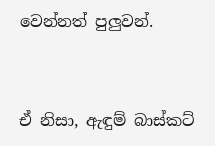වෙන්නත් පුලුවන්.


ඒ නිසා, ඇඳුම් බාස්කට්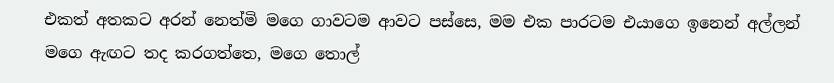එකත් අතකට අරන් නෙත්මි මගෙ ගාවටම ආවට පස්සෙ, මම එක පාරටම එයාගෙ ඉනෙන් අල්ලන් මගෙ ඇඟට තද කරගත්තෙ, මගෙ තොල්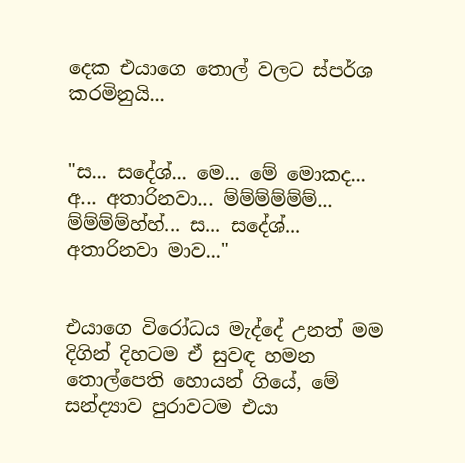දෙක එයාගෙ තොල් වලට ස්පර්ශ කරමිනුයි...


"ස... සදේශ්... මෙ... මේ මොකද... අ... අතාරිනවා... ම්ම්ම්ම්ම්ම්... ම්ම්ම්ම්හ්හ්... ස... සදේශ්... අතාරිනවා මාව..."


එයාගෙ විරෝධය මැද්දේ උනත් මම දිගින් දිහටම ඒ සුවඳ හමන තොල්පෙති හොයන් ගියේ, මේ සන්ද්‍යාව පුරාවටම එයා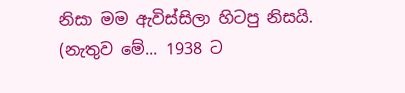නිසා මම ඇවිස්සිලා හිටපු නිසයි. (නැතුව මේ... 1938 ට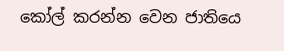කෝල් කරන්න වෙන ජාතියෙ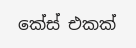කේස් එකක්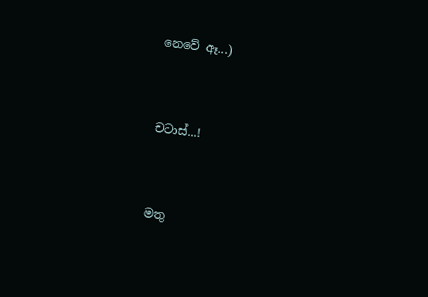නෙවේ ඈ...)


චටාස්...!


මතු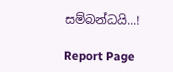සම්බන්ධයි...!

Report Page